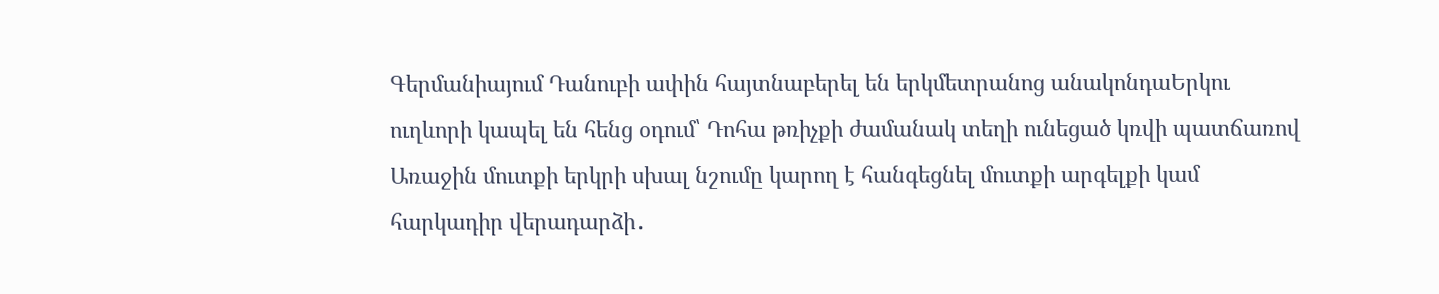Գերմանիայում Դանուբի ափին հայտնաբերել են երկմետրանոց անակոնդաԵրկու ուղևորի կապել են հենց օդում՝ Դոհա թռիչքի ժամանակ տեղի ունեցած կռվի պատճառով Առաջին մուտքի երկրի սխալ նշումը կարող է հանգեցնել մուտքի արգելքի կամ հարկադիր վերադարձի․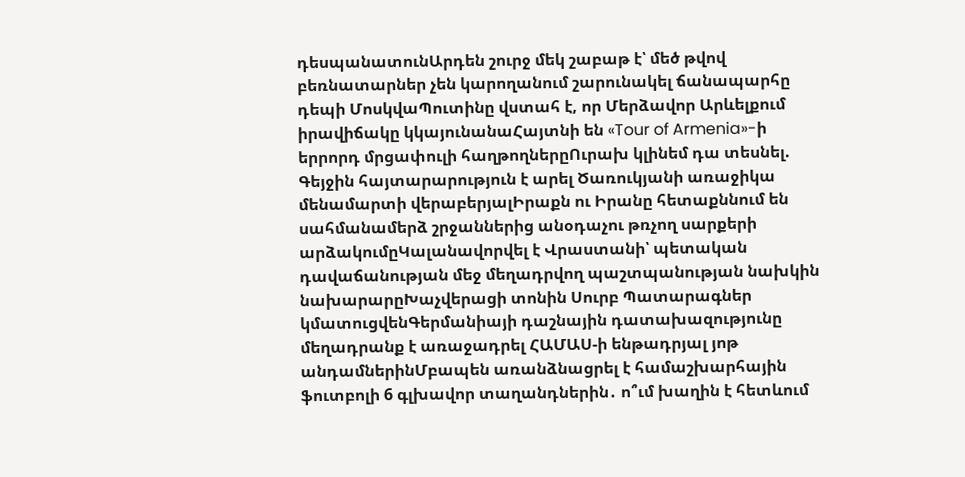դեսպանատունԱրդեն շուրջ մեկ շաբաթ է՝ մեծ թվով բեռնատարներ չեն կարողանում շարունակել ճանապարհը դեպի ՄոսկվաՊուտինը վստահ է, որ Մերձավոր Արևելքում իրավիճակը կկայունանաՀայտնի են «Tour of Armenia»-ի երրորդ մրցափուլի հաղթողներըՈւրախ կլինեմ դա տեսնել. Գեյջին հայտարարություն է արել Ծառուկյանի առաջիկա մենամարտի վերաբերյալԻրաքն ու Իրանը հետաքննում են սահմանամերձ շրջաններից անօդաչու թռչող սարքերի արձակումըԿալանավորվել է Վրաստանի՝ պետական դավաճանության մեջ մեղադրվող պաշտպանության նախկին նախարարըԽաչվերացի տոնին Սուրբ Պատարագներ կմատուցվենԳերմանիայի դաշնային դատախազությունը մեղադրանք է առաջադրել ՀԱՄԱՍ-ի ենթադրյալ յոթ անդամներինՄբապեն առանձնացրել է համաշխարհային ֆուտբոլի 6 գլխավոր տաղանդներին․ ո՞ւմ խաղին է հետևում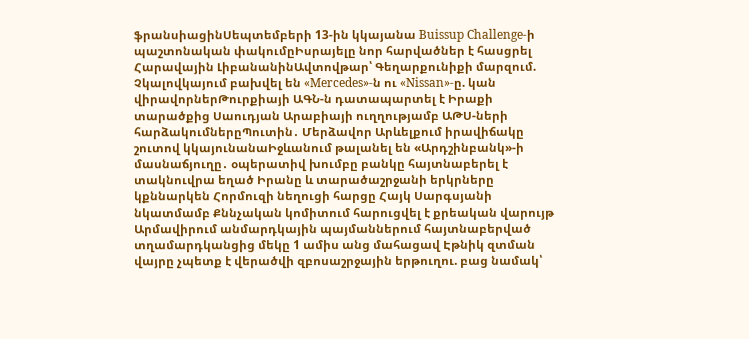ֆրանսիացինՍեպտեմբերի 13-ին կկայանա Buissup Challenge-ի պաշտոնական փակումըԻսրայելը նոր հարվածներ է հասցրել Հարավային ԼիբանանինԱվտովթար՝ Գեղարքունիքի մարզում. Չկալովկայում բախվել են «Mercedes»-ն ու «Nissan»-ը. կան վիրավորներԹուրքիայի ԱԳՆ-ն դատապարտել է Իրաքի տարածքից Սաուդյան Արաբիայի ուղղությամբ ԱԹՍ-ների հարձակումներըՊուտին․ Մերձավոր Արևելքում իրավիճակը շուտով կկայունանաԻջևանում թալանել են «Արդշինբանկ»-ի մասնաճյուղը․ օպերատիվ խումբը բանկը հայտնաբերել է տակնուվրա եղած Իրանը և տարածաշրջանի երկրները կքննարկեն Հորմուզի նեղուցի հարցը Հայկ Սարգսյանի նկատմամբ Քննչական կոմիտում հարուցվել է քրեական վարույթ Արմավիրում անմարդկային պայմաններում հայտնաբերված տղամարդկանցից մեկը 1 ամիս անց մահացավ Էթնիկ զտման վայրը չպետք է վերածվի զբոսաշրջային երթուղու. բաց նամակ՝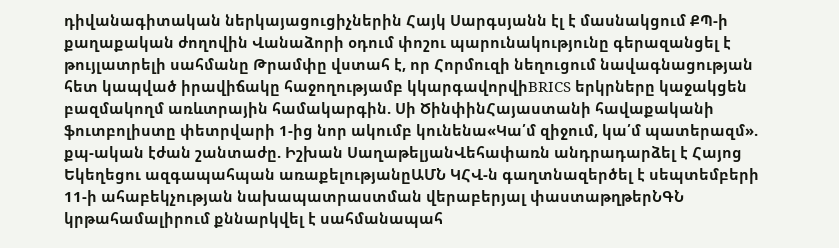դիվանագիտական ներկայացուցիչներին Հայկ Սարգսյանն էլ է մասնակցում ՔՊ-ի քաղաքական ժողովին Վանաձորի օդում փոշու պարունակությունը գերազանցել է թույլատրելի սահմանը Թրամփը վստահ է, որ Հորմուզի նեղուցում նավագնացության հետ կապված իրավիճակը հաջողությամբ կկարգավորվիBRICS երկրները կաջակցեն բազմակողմ առևտրային համակարգին. Սի ԾինփինՀայաստանի հավաքականի ֆուտբոլիստը փետրվարի 1-ից նոր ակումբ կունենա«Կա՛մ զիջում, կա՛մ պատերազմ». քպ-ական էժան շանտաժը. Իշխան ՍաղաթելյանՎեհափառն անդրադարձել է Հայոց Եկեղեցու ազգապահպան առաքելությանըԱՄՆ ԿՀՎ-ն գաղտնազերծել է սեպտեմբերի 11-ի ահաբեկչության նախապատրաստման վերաբերյալ փաստաթղթերՆԳՆ կրթահամալիրում քննարկվել է սահմանապահ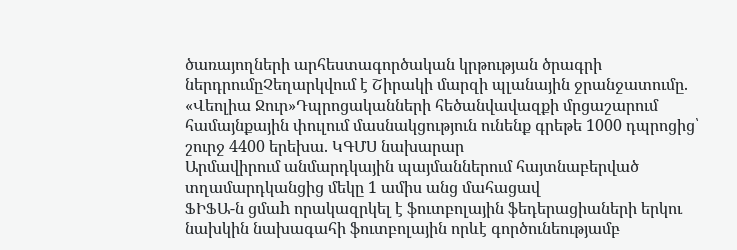ծառայողների արհեստագործական կրթության ծրագրի ներդրումըՉեղարկվում է Շիրակի մարզի պլանային ջրանջատումը. «Վեոլիա Ջուր»Դպրոցականների հեծանվավազքի մրցաշարում համայնքային փուլում մասնակցություն ունենք գրեթե 1000 դպրոցից՝ շուրջ 4400 երեխա. ԿԳՄՍ նախարար
Արմավիրում անմարդկային պայմաններում հայտնաբերված տղամարդկանցից մեկը 1 ամիս անց մահացավ
ՖԻՖԱ-ն ցմաh որակազրկել է ֆուտբոլային ֆեդերացիաների երկու նախկին նախագահի ֆուտբոլային որևէ գործունեությամբ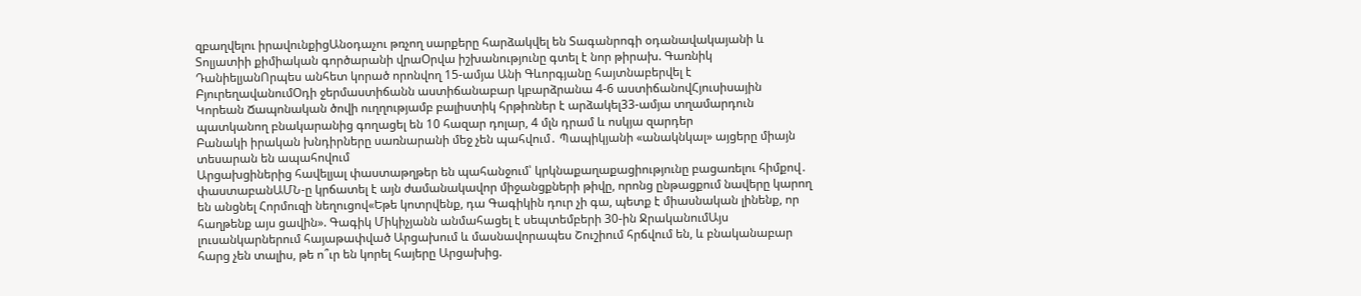զբաղվելու իրավունքիցԱնօդաչու թռչող սարքերը հարձակվել են Տագանրոգի օդանավակայանի և Տոլյատիի քիմիական գործարանի վրաՕրվա իշխանությունը գտել է նոր թիրախ. Գառնիկ ԴանիելյանՈրպես անհետ կորած որոնվող 15-ամյա Անի Գևորգյանը հայտնաբերվել է ԲյուրեղավանումՕդի ջերմաստիճանն աստիճանաբար կբարձրանա 4-6 աստիճանովՀյուսիսային Կորեան Ճապոնական ծովի ուղղությամբ բալիստիկ հրթիռներ է արձակել33-ամյա տղամարդուն պատկանող բնակարանից գողացել են 10 հազար դոլար, 4 մլն դրամ և ոսկյա զարդեր
Բանակի իրական խնդիրները սառնարանի մեջ չեն պահվում․ Պապիկյանի «անակնկալ» այցերը միայն տեսարան են ապահովում
Արցախցիներից հավելյալ փաստաթղթեր են պահանջում՝ կրկնաքաղաքացիությունը բացառելու հիմքով․ փաստաբանԱՄՆ-ը կրճատել է այն ժամանակավոր միջանցքների թիվը, որոնց ընթացքում նավերը կարող են անցնել Հորմուզի նեղուցով«Եթե կոտրվենք, դա Գագիկին դուր չի գա, պետք է միասնական լինենք, որ հաղթենք այս ցավին». Գագիկ Միկիչյանն անմահացել է սեպտեմբերի 30-ին ՋրականումԱյս լուսանկարներում հայաթափված Արցախում և մասնավորապես Շուշիում հրճվում են, և բնականաբար հարց չեն տալիս, թե ո՞ւր են կորել հայերը Արցախից.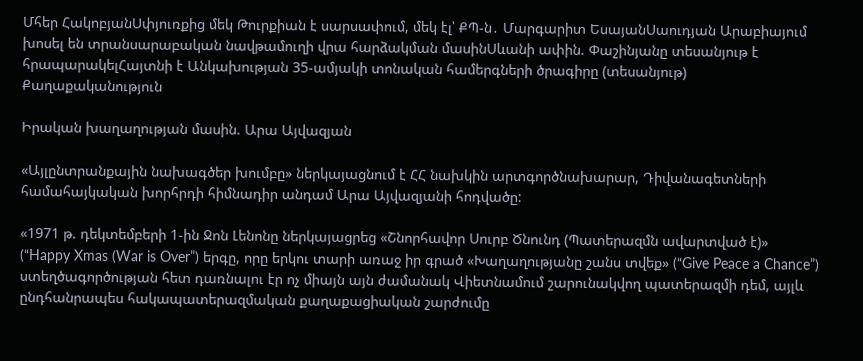Մհեր ՀակոբյանՍփյուռքից մեկ Թուրքիան է սարսափում, մեկ էլ՝ ՔՊ-ն․ Մարգարիտ ԵսայանՍաուդյան Արաբիայում խոսել են տրանսարաբական նավթամուղի վրա հարձակման մասինՍևանի ափին. Փաշինյանը տեսանյութ է հրապարակելՀայտնի է Անկախության 35-ամյակի տոնական համերգների ծրագիրը (տեսանյութ)
Քաղաքականություն

Իրական խաղաղության մասին. Արա Այվազյան

«Այլընտրանքային նախագծեր խումբը» ներկայացնում է ՀՀ նախկին արտգործնախարար, Դիվանագետների համահայկական խորհրդի հիմնադիր անդամ Արա Այվազյանի հոդվածը:

«1971 թ. դեկտեմբերի 1-ին Ջոն Լենոնը ներկայացրեց «Շնորհավոր Սուրբ Ծնունդ (Պատերազմն ավարտված է)»  (“Happy Xmas (War is Over”) երգը, որը երկու տարի առաջ իր գրած «Խաղաղությանը շանս տվեք» (“Give Peace a Chance”) ստեղծագործության հետ դառնալու էր ոչ միայն այն ժամանակ Վիետնամում շարունակվող պատերազմի դեմ, այլև ընդհանրապես հակապատերազմական քաղաքացիական շարժումը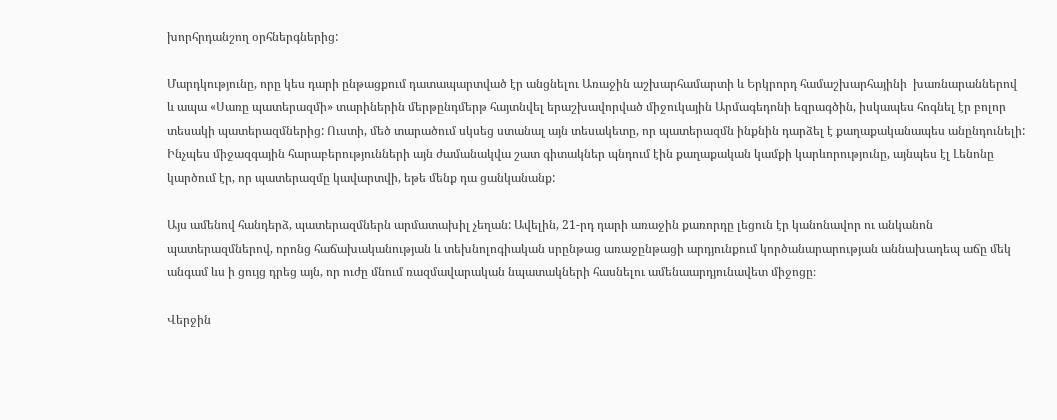խորհրդանշող օրհներգներից:

Մարդկությունը, որը կես դարի ընթացքում դատապարտված էր անցնելու Առաջին աշխարհամարտի և Երկրորդ համաշխարհայինի  խառնարաններով  և ապա «Սառը պատերազմի» տարիներին մերթընդմերթ հայտնվել երաշխավորված միջուկային Արմագեդոնի եզրագծին, իսկապես հոգնել էր բոլոր տեսակի պատերազմներից: Ուստի, մեծ տարածում սկսեց ստանալ այն տեսակետը, որ պատերազմն ինքնին դարձել է քաղաքականապես անընդունելի: Ինչպես միջազգային հարաբերությունների այն ժամանակվա շատ գիտակներ պնդում էին քաղաքական կամքի կարևորությունը, այնպես էլ Լենոնը կարծում էր, որ պատերազմը կավարտվի, եթե մենք դա ցանկանանք:

Այս ամենով հանդերձ, պատերազմներն արմատախիլ չեղան: Ավելին, 21-րդ դարի առաջին քառորդը լեցուն էր կանոնավոր ու անկանոն պատերազմներով, որոնց հաճախականության և տեխնոլոգիական սրընթաց առաջընթացի արդյունքում կործանարարության աննախադեպ աճը մեկ անգամ ևս ի ցույց դրեց այն, որ ուժը մնում ռազմավարական նպատակների հասնելու ամենաարդյունավետ միջոցը։

Վերջին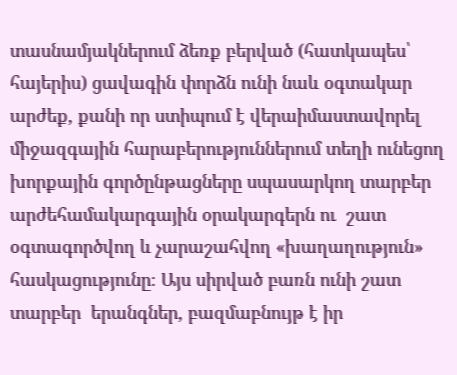տասնամյակներում ձեռք բերված (հատկապես՝ հայերիս) ցավագին փորձն ունի նաև օգտակար արժեք, քանի որ ստիպում է վերաիմաստավորել միջազգային հարաբերություններում տեղի ունեցող խորքային գործընթացները սպասարկող տարբեր արժեհամակարգային օրակարգերն ու  շատ օգտագործվող և չարաշահվող «խաղաղություն» հասկացությունը։ Այս սիրված բառն ունի շատ տարբեր  երանգներ, բազմաբնույթ է իր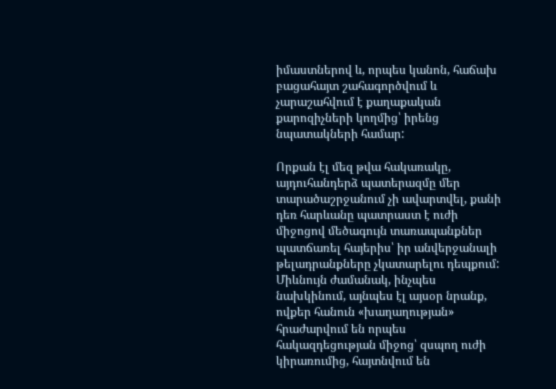իմաստներով և, որպես կանոն, հաճախ բացահայտ շահագործվում և չարաշահվում է քաղաքական քարոզիչների կողմից՝ իրենց նպատակների համար:

Որքան էլ մեզ թվա հակառակը, այդուհանդերձ պատերազմը մեր տարածաշրջանում չի ավարտվել, քանի դեռ հարևանը պատրաստ է ուժի միջոցով մեծագույն տառապանքներ պատճառել հայերիս՝ իր անվերջանալի թելադրանքները չկատարելու դեպքում: Միևնույն ժամանակ, ինչպես նախկինում, այնպես էլ այսօր նրանք, ովքեր հանուն «խաղաղության» հրաժարվում են որպես հակազդեցության միջոց՝ զսպող ուժի կիրառումից, հայտնվում են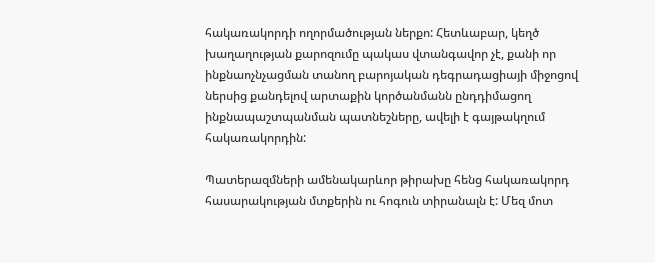հակառակորդի ողորմածության ներքո: Հետևաբար, կեղծ խաղաղության քարոզումը պակաս վտանգավոր չէ, քանի որ ինքնաոչնչացման տանող բարոյական դեգրադացիայի միջոցով ներսից քանդելով արտաքին կործանմանն ընդդիմացող ինքնապաշտպանման պատնեշները, ավելի է գայթակղում հակառակորդին:

Պատերազմների ամենակարևոր թիրախը հենց հակառակորդ հասարակության մտքերին ու հոգուն տիրանալն է: Մեզ մոտ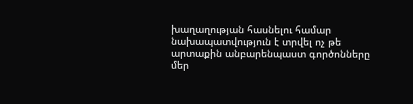խաղաղության հասնելու համար նախապատվություն է տրվել ոչ թե արտաքին անբարենպաստ գործոնները մեր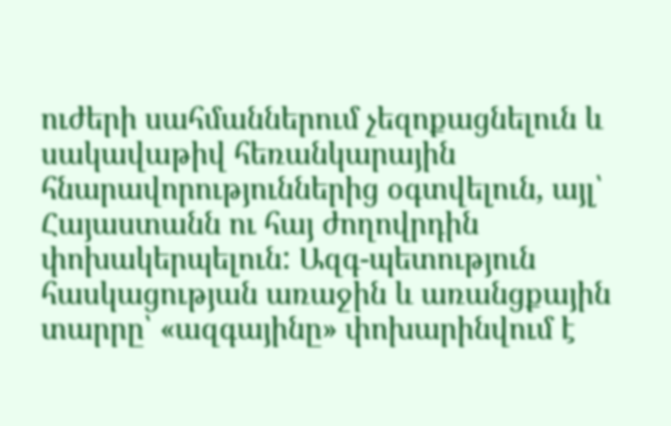ուժերի սահմաններում չեզոքացնելուն և սակավաթիվ հեռանկարային հնարավորություններից օգտվելուն, այլ՝ Հայաստանն ու հայ ժողովրդին փոխակերպելուն: Ազգ-պետություն հասկացության առաջին և առանցքային տարրը՝ «ազգայինը» փոխարինվում է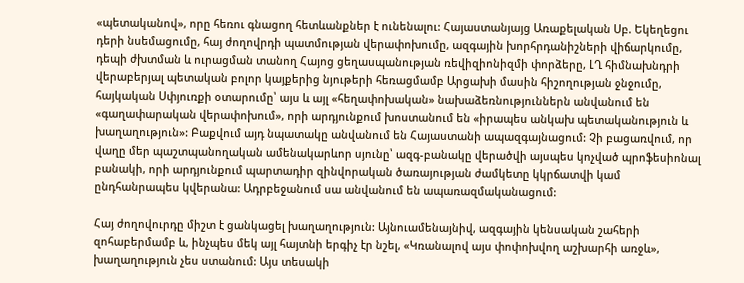«պետականով», որը հեռու գնացող հետևանքներ է ունենալու: Հայաստանյայց Առաքելական Սբ. Եկեղեցու դերի նսեմացումը, հայ ժողովրդի պատմության վերափոխումը, ազգային խորհրդանիշների վիճարկումը, դեպի ժխտման և ուրացման տանող Հայոց ցեղասպանության ռեվիզիոնիզմի փորձերը, ԼՂ հիմնախնդրի վերաբերյալ պետական բոլոր կայքերից նյութերի հեռացմամբ Արցախի մասին հիշողության ջնջումը, հայկական Սփյուռքի օտարումը՝ այս և այլ «հեղափոխական» նախաձեռնություններն անվանում են «գաղափարական վերափոխում», որի արդյունքում խոստանում են «իրապես անկախ պետականություն և խաղաղություն»: Բաքվում այդ նպատակը անվանում են Հայաստանի ապազգայնացում: Չի բացառվում, որ վաղը մեր պաշտպանողական ամենակարևոր սյունը՝ ազգ-բանակը վերածվի այսպես կոչված պրոֆեսիոնալ բանակի, որի արդյունքում պարտադիր զինվորական ծառայության ժամկետը կկրճատվի կամ ընդհանրապես կվերանա: Ադրբեջանում սա անվանում են ապառազմականացում:

Հայ ժողովուրդը միշտ է ցանկացել խաղաղություն: Այնուամենայնիվ, ազգային կենսական շահերի զոհաբերմամբ և, ինչպես մեկ այլ հայտնի երգիչ էր նշել, «Կռանալով այս փոփոխվող աշխարհի առջև», խաղաղություն չես ստանում: Այս տեսակի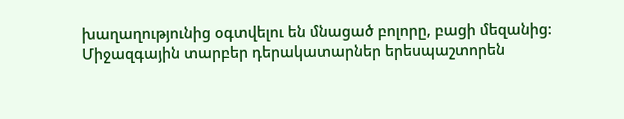խաղաղությունից օգտվելու են մնացած բոլորը, բացի մեզանից: Միջազգային տարբեր դերակատարներ երեսպաշտորեն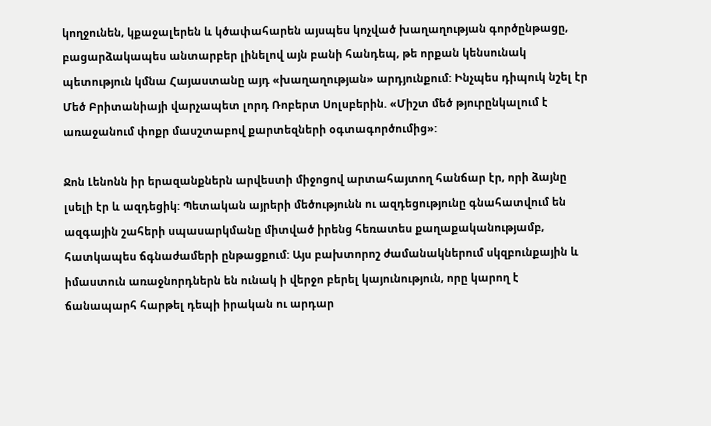կողջունեն, կքաջալերեն և կծափահարեն այսպես կոչված խաղաղության գործընթացը, բացարձակապես անտարբեր լինելով այն բանի հանդեպ, թե որքան կենսունակ պետություն կմնա Հայաստանը այդ «խաղաղության» արդյունքում: Ինչպես դիպուկ նշել էր Մեծ Բրիտանիայի վարչապետ լորդ Ռոբերտ Սոլսբերին. «Միշտ մեծ թյուրընկալում է առաջանում փոքր մասշտաբով քարտեզների օգտագործումից»:

Ջոն Լենոնն իր երազանքներն արվեստի միջոցով արտահայտող հանճար էր, որի ձայնը լսելի էր և ազդեցիկ: Պետական այրերի մեծությունն ու ազդեցությունը գնահատվում են ազգային շահերի սպասարկմանը միտված իրենց հեռատես քաղաքականությամբ, հատկապես ճգնաժամերի ընթացքում: Այս բախտորոշ ժամանակներում սկզբունքային և իմաստուն առաջնորդներն են ունակ ի վերջո բերել կայունություն, որը կարող է ճանապարհ հարթել դեպի իրական ու արդար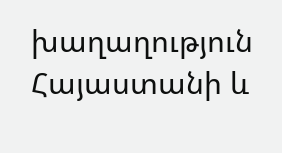խաղաղություն Հայաստանի և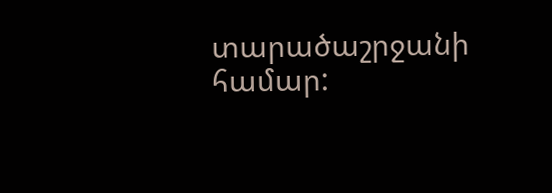տարածաշրջանի համար: